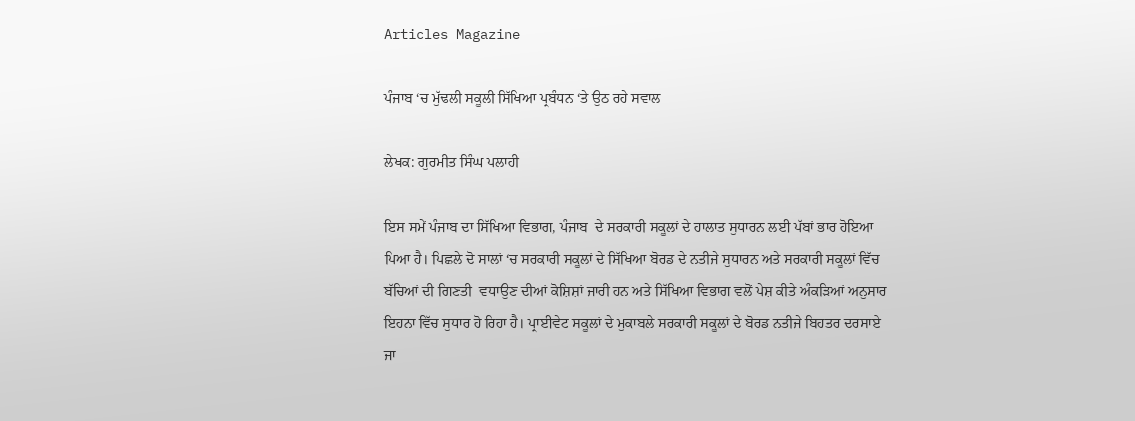Articles Magazine

ਪੰਜਾਬ ‘ਚ ਮੁੱਢਲੀ ਸਕੂਲੀ ਸਿੱਖਿਆ ਪ੍ਰਬੰਧਨ ‘ਤੇ ਉਠ ਰਹੇ ਸਵਾਲ

ਲੇਖਕ: ਗੁਰਮੀਤ ਸਿੰਘ ਪਲਾਹੀ

ਇਸ ਸਮੇਂ ਪੰਜਾਬ ਦਾ ਸਿੱਖਿਆ ਵਿਭਾਗ, ਪੰਜਾਬ  ਦੇ ਸਰਕਾਰੀ ਸਕੂਲਾਂ ਦੇ ਹਾਲਾਤ ਸੁਧਾਰਨ ਲਈ ਪੱਬਾਂ ਭਾਰ ਹੋਇਆ ਪਿਆ ਹੈ। ਪਿਛਲੇ ਦੋ ਸਾਲਾਂ ‘ਚ ਸਰਕਾਰੀ ਸਕੂਲਾਂ ਦੇ ਸਿੱਖਿਆ ਬੋਰਡ ਦੇ ਨਤੀਜੇ ਸੁਧਾਰਨ ਅਤੇ ਸਰਕਾਰੀ ਸਕੂਲਾਂ ਵਿੱਚ ਬੱਚਿਆਂ ਦੀ ਗਿਣਤੀ  ਵਧਾਉਣ ਦੀਆਂ ਕੋਸ਼ਿਸ਼ਾਂ ਜਾਰੀ ਹਨ ਅਤੇ ਸਿੱਖਿਆ ਵਿਭਾਗ ਵਲੋਂ ਪੇਸ਼ ਕੀਤੇ ਅੰਕੜਿਆਂ ਅਨੁਸਾਰ ਇਹਨਾ ਵਿੱਚ ਸੁਧਾਰ ਹੋ ਰਿਹਾ ਹੈ। ਪ੍ਰਾਈਵੇਟ ਸਕੂਲਾਂ ਦੇ ਮੁਕਾਬਲੇ ਸਰਕਾਰੀ ਸਕੂਲਾਂ ਦੇ ਬੋਰਡ ਨਤੀਜੇ ਬਿਹਤਰ ਦਰਸਾਏ ਜਾ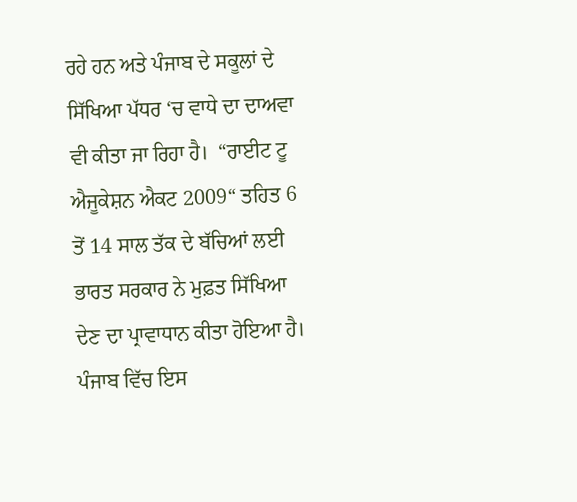ਰਹੇ ਹਨ ਅਤੇ ਪੰਜਾਬ ਦੇ ਸਕੂਲਾਂ ਦੇ ਸਿੱਖਿਆ ਪੱਧਰ ‘ਚ ਵਾਧੇ ਦਾ ਦਾਅਵਾ ਵੀ ਕੀਤਾ ਜਾ ਰਿਹਾ ਹੈ।  “ਰਾਈਟ ਟੂ ਐਜੂਕੇਸ਼ਨ ਐਕਟ 2009“ ਤਹਿਤ 6 ਤੋਂ 14 ਸਾਲ ਤੱਕ ਦੇ ਬੱਚਿਆਂ ਲਈ ਭਾਰਤ ਸਰਕਾਰ ਨੇ ਮੁਫ਼ਤ ਸਿੱਖਿਆ ਦੇਣ ਦਾ ਪ੍ਰਾਵਾਧਾਨ ਕੀਤਾ ਹੋਇਆ ਹੈ। ਪੰਜਾਬ ਵਿੱਚ ਇਸ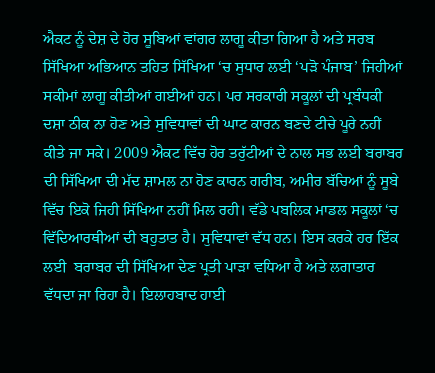ਐਕਟ ਨੂੰ ਦੇਸ਼ ਦੇ ਹੋਰ ਸੂਬਿਆਂ ਵਾਂਗਰ ਲਾਗੂ ਕੀਤਾ ਗਿਆ ਹੈ ਅਤੇ ਸਰਬ ਸਿੱਖਿਆ ਅਭਿਆਨ ਤਹਿਤ ਸਿੱਖਿਆ ‘ਚ ਸੁਧਾਰ ਲਈ ‘ਪੜੋ ਪੰਜਾਬ’ ਜਿਹੀਆਂ ਸਕੀਮਾਂ ਲਾਗੂ ਕੀਤੀਆਂ ਗਈਆਂ ਹਨ। ਪਰ ਸਰਕਾਰੀ ਸਕੂਲਾਂ ਦੀ ਪ੍ਰਬੰਧਕੀ ਦਸ਼ਾ ਠੀਕ ਨਾ ਹੋਣ ਅਤੇ ਸੁਵਿਧਾਵਾਂ ਦੀ ਘਾਟ ਕਾਰਨ ਬਣਦੇ ਟੀਚੇ ਪੂਰੇ ਨਹੀਂ ਕੀਤੇ ਜਾ ਸਕੇ। 2009 ਐਕਟ ਵਿੱਚ ਹੋਰ ਤਰੁੱਟੀਆਂ ਦੇ ਨਾਲ ਸਭ ਲਈ ਬਰਾਬਰ ਦੀ ਸਿੱਖਿਆ ਦੀ ਮੱਦ ਸ਼ਾਮਲ ਨਾ ਹੋਣ ਕਾਰਨ ਗਰੀਬ, ਅਮੀਰ ਬੱਚਿਆਂ ਨੂੰ ਸੂਬੇ ਵਿੱਚ ਇਕੋ ਜਿਹੀ ਸਿੱਖਿਆ ਨਹੀਂ ਮਿਲ ਰਹੀ। ਵੱਡੇ ਪਬਲਿਕ ਮਾਡਲ ਸਕੂਲਾਂ ‘ਚ ਵਿੱਦਿਆਰਥੀਆਂ ਦੀ ਬਹੁਤਾਤ ਹੈ। ਸੁਵਿਧਾਵਾਂ ਵੱਧ ਹਨ। ਇਸ ਕਰਕੇ ਹਰ ਇੱਕ ਲਈ  ਬਰਾਬਰ ਦੀ ਸਿੱਖਿਆ ਦੇਣ ਪ੍ਰਤੀ ਪਾੜਾ ਵਧਿਆ ਹੈ ਅਤੇ ਲਗਾਤਾਰ ਵੱਧਦਾ ਜਾ ਰਿਹਾ ਹੈ। ਇਲਾਹਬਾਦ ਹਾਈ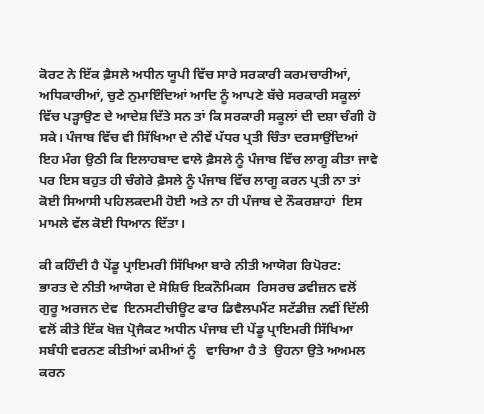ਕੋਰਟ ਨੇ ਇੱਕ ਫ਼ੈਸਲੇ ਅਧੀਨ ਯੂਪੀ ਵਿੱਚ ਸਾਰੇ ਸਰਕਾਰੀ ਕਰਮਚਾਰੀਆਂ, ਅਧਿਕਾਰੀਆਂ, ਚੁਣੇ ਨੁਮਾਇੰਦਿਆਂ ਆਦਿ ਨੂੰ ਆਪਣੇ ਬੱਚੇ ਸਰਕਾਰੀ ਸਕੂਲਾਂ ਵਿੱਚ ਪੜ੍ਹਾਉਣ ਦੇ ਆਦੇਸ਼ ਦਿੱਤੇ ਸਨ ਤਾਂ ਕਿ ਸਰਕਾਰੀ ਸਕੂਲਾਂ ਦੀ ਦਸ਼ਾ ਚੰਗੀ ਹੋ ਸਕੇ। ਪੰਜਾਬ ਵਿੱਚ ਵੀ ਸਿੱਖਿਆ ਦੇ ਨੀਵੇਂ ਪੱਧਰ ਪ੍ਰਤੀ ਚਿੰਤਾ ਦਰਸਾਉਂਦਿਆਂ ਇਹ ਮੰਗ ਉਠੀ ਕਿ ਇਲਾਹਬਾਦ ਵਾਲੇ ਫ਼ੈਸਲੇ ਨੂੰ ਪੰਜਾਬ ਵਿੱਚ ਲਾਗੂ ਕੀਤਾ ਜਾਵੇ ਪਰ ਇਸ ਬਹੁਤ ਹੀ ਚੰਗੇਰੇ ਫ਼ੈਸਲੇ ਨੂੰ ਪੰਜਾਬ ਵਿੱਚ ਲਾਗੂ ਕਰਨ ਪ੍ਰਤੀ ਨਾ ਤਾਂ ਕੋਈ ਸਿਆਸੀ ਪਹਿਲਕਦਮੀ ਹੋਈ ਅਤੇ ਨਾ ਹੀ ਪੰਜਾਬ ਦੇ ਨੌਕਰਸ਼ਾਹਾਂ  ਇਸ ਮਾਮਲੇ ਵੱਲ ਕੋਈ ਧਿਆਨ ਦਿੱਤਾ।

ਕੀ ਕਹਿੰਦੀ ਹੈ ਪੇਂਡੂ ਪ੍ਰਾਇਮਰੀ ਸਿੱਖਿਆ ਬਾਰੇ ਨੀਤੀ ਆਯੋਗ ਰਿਪੋਰਟ:
ਭਾਰਤ ਦੇ ਨੀਤੀ ਆਯੋਗ ਦੇ ਸੋਸ਼ਿਓ ਇਕਨੌਮਿਕਸ  ਰਿਸਰਚ ਡਵੀਜ਼ਨ ਵਲੋਂ  ਗੁਰੂ ਅਰਜਨ ਦੇਵ  ਇਨਸਟੀਚੀਊਟ ਫਾਰ ਡਿਵੈਲਪਮੈਂਟ ਸਟੱਡੀਜ਼ ਨਵੀਂ ਦਿੱਲੀ ਵਲੋਂ ਕੀਤੇ ਇੱਕ ਖੋਜ਼ ਪ੍ਰੋਜੈਕਟ ਅਧੀਨ ਪੰਜਾਬ ਦੀ ਪੇਂਡੂ ਪ੍ਰਾਇਮਰੀ ਸਿੱਖਿਆ ਸਬੰਧੀ ਵਰਨਣ ਕੀਤੀਆਂ ਕਮੀਆਂ ਨੂੰ   ਵਾਚਿਆ ਹੈ ਤੇ  ਉਹਨਾ ਉਤੇ ਅਅਮਲ ਕਰਨ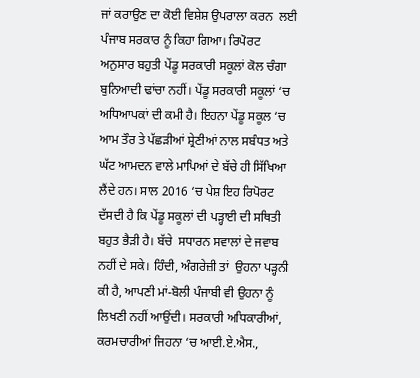ਜਾਂ ਕਰਾਉਣ ਦਾ ਕੋਈ ਵਿਸ਼ੇਸ਼ ਉਪਰਾਲਾ ਕਰਨ  ਲਈ ਪੰਜਾਬ ਸਰਕਾਰ ਨੂੰ ਕਿਹਾ ਗਿਆ। ਰਿਪੋਰਟ ਅਨੁਸਾਰ ਬਹੁਤੀ ਪੇਂਡੂ ਸਰਕਾਰੀ ਸਕੂਲਾਂ ਕੋਲ ਚੰਗਾ ਬੁਨਿਆਦੀ ਢਾਂਚਾ ਨਹੀਂ। ਪੇਂਡੂ ਸਰਕਾਰੀ ਸਕੂਲਾਂ ‘ਚ ਅਧਿਆਪਕਾਂ ਦੀ ਕਮੀ ਹੈ। ਇਹਨਾ ਪੇਂਡੂ ਸਕੂਲ ‘ਚ ਆਮ ਤੌਰ ਤੇ ਪੱਛੜੀਆਂ ਸ਼੍ਰੇਣੀਆਂ ਨਾਲ ਸਬੰਧਤ ਅਤੇ ਘੱਟ ਆਮਦਨ ਵਾਲੇ ਮਾਪਿਆਂ ਦੇ ਬੱਚੇ ਹੀ ਸਿੱਖਿਆ ਲੈਂਦੇ ਹਨ। ਸਾਲ 2016 ‘ਚ ਪੇਸ਼ ਇਹ ਰਿਪੋਰਟ ਦੱਸਦੀ ਹੈ ਕਿ ਪੇਂਡੂ ਸਕੂਲਾਂ ਦੀ ਪੜ੍ਹਾਈ ਦੀ ਸਥਿਤੀ ਬਹੁਤ ਭੈੜੀ ਹੈ। ਬੱਚੇ  ਸਧਾਰਨ ਸਵਾਲਾਂ ਦੇ ਜਵਾਬ ਨਹੀਂ ਦੇ ਸਕੇ। ਹਿੰਦੀ, ਅੰਗਰੇਜ਼ੀ ਤਾਂ  ਉਹਨਾ ਪੜ੍ਹਨੀ ਕੀ ਹੈ, ਆਪਣੀ ਮਾਂ-ਬੋਲੀ ਪੰਜਾਬੀ ਵੀ ਉਹਨਾ ਨੂੰ ਲਿਖਣੀ ਨਹੀਂ ਆਉਂਦੀ। ਸਰਕਾਰੀ ਅਧਿਕਾਰੀਆਂ, ਕਰਮਚਾਰੀਆਂ ਜਿਹਨਾ ‘ਚ ਆਈ.ਏ.ਐਸ.,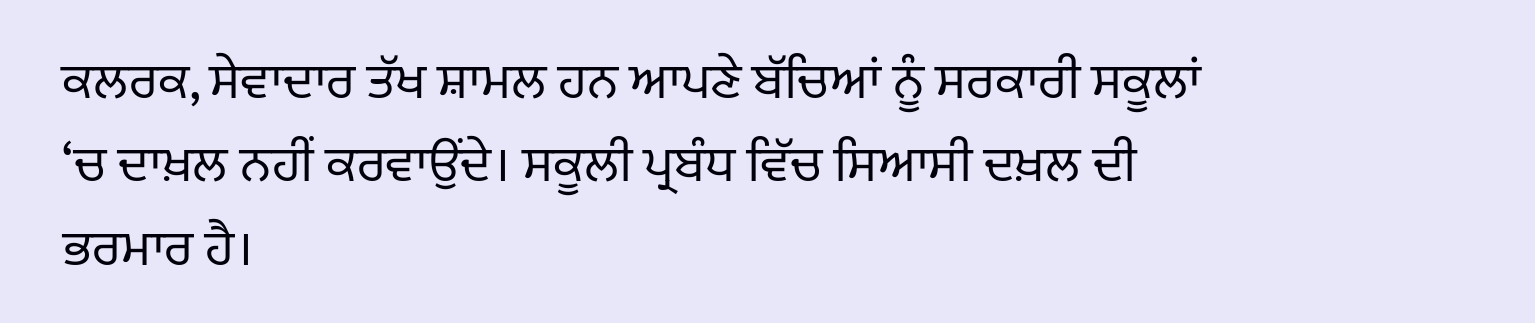ਕਲਰਕ, ਸੇਵਾਦਾਰ ਤੱਖ ਸ਼ਾਮਲ ਹਨ ਆਪਣੇ ਬੱਚਿਆਂ ਨੂੰ ਸਰਕਾਰੀ ਸਕੂਲਾਂ ‘ਚ ਦਾਖ਼ਲ ਨਹੀਂ ਕਰਵਾਉਂਦੇ। ਸਕੂਲੀ ਪ੍ਰਬੰਧ ਵਿੱਚ ਸਿਆਸੀ ਦਖ਼ਲ ਦੀ ਭਰਮਾਰ ਹੈ।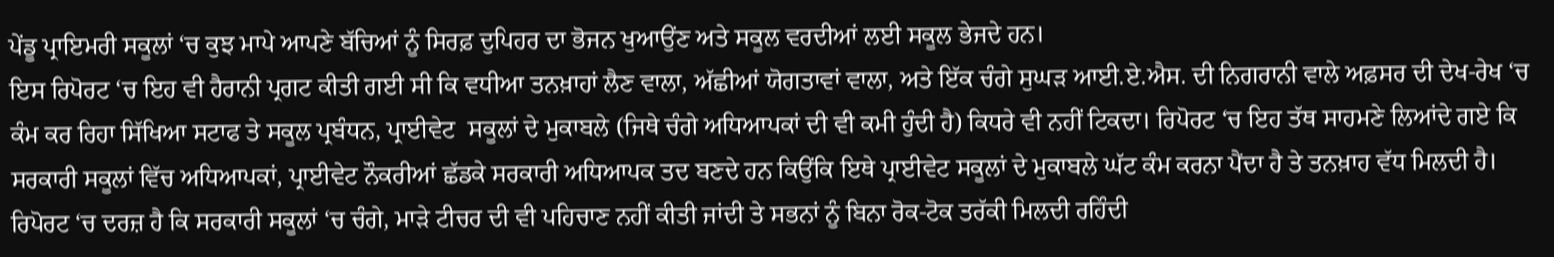ਪੇਂਡੂ ਪ੍ਰਾਇਮਰੀ ਸਕੂਲਾਂ ‘ਚ ਕੁਝ ਮਾਪੇ ਆਪਣੇ ਬੱਚਿਆਂ ਨੂੰ ਸਿਰਫ਼ ਦੁਪਿਹਰ ਦਾ ਭੋਜਨ ਖੁਆਉਂਣ ਅਤੇ ਸਕੂਲ ਵਰਦੀਆਂ ਲਈ ਸਕੂਲ ਭੇਜਦੇ ਹਨ।
ਇਸ ਰਿਪੋਰਟ ‘ਚ ਇਹ ਵੀ ਹੈਰਾਨੀ ਪ੍ਰਗਟ ਕੀਤੀ ਗਈ ਸੀ ਕਿ ਵਧੀਆ ਤਨਖ਼ਾਹਾਂ ਲੈਣ ਵਾਲਾ, ਅੱਛੀਆਂ ਯੋਗਤਾਵਾਂ ਵਾਲਾ, ਅਤੇ ਇੱਕ ਚੰਗੇ ਸੁਘੜ ਆਈ.ਏ.ਐਸ. ਦੀ ਨਿਗਰਾਨੀ ਵਾਲੇ ਅਫ਼ਸਰ ਦੀ ਦੇਖ-ਰੇਖ ‘ਚ ਕੰਮ ਕਰ ਰਿਹਾ ਸਿੱਖਿਆ ਸਟਾਫ ਤੇ ਸਕੂਲ ਪ੍ਰਬੰਧਨ, ਪ੍ਰਾਈਵੇਟ  ਸਕੂਲਾਂ ਦੇ ਮੁਕਾਬਲੇ (ਜਿਥੇ ਚੰਗੇ ਅਧਿਆਪਕਾਂ ਦੀ ਵੀ ਕਮੀ ਹੁੰਦੀ ਹੈ) ਕਿਧਰੇ ਵੀ ਨਹੀਂ ਟਿਕਦਾ। ਰਿਪੋਰਟ ‘ਚ ਇਹ ਤੱਥ ਸਾਹਮਣੇ ਲਿਆਂਦੇ ਗਏ ਕਿ ਸਰਕਾਰੀ ਸਕੂਲਾਂ ਵਿੱਚ ਅਧਿਆਪਕਾਂ, ਪ੍ਰਾਈਵੇਟ ਨੌਕਰੀਆਂ ਛੱਡਕੇ ਸਰਕਾਰੀ ਅਧਿਆਪਕ ਤਦ ਬਣਦੇ ਹਨ ਕਿਉਂਕਿ ਇਥੇ ਪ੍ਰਾਈਵੇਟ ਸਕੂਲਾਂ ਦੇ ਮੁਕਾਬਲੇ ਘੱਟ ਕੰਮ ਕਰਨਾ ਪੈਂਦਾ ਹੈ ਤੇ ਤਨਖ਼ਾਹ ਵੱਧ ਮਿਲਦੀ ਹੈ। ਰਿਪੋਰਟ ‘ਚ ਦਰਜ਼ ਹੈ ਕਿ ਸਰਕਾਰੀ ਸਕੂਲਾਂ ‘ਚ ਚੰਗੇ, ਮਾੜੇ ਟੀਚਰ ਦੀ ਵੀ ਪਹਿਚਾਣ ਨਹੀਂ ਕੀਤੀ ਜਾਂਦੀ ਤੇ ਸਭਨਾਂ ਨੂੰ ਬਿਨਾ ਰੋਕ-ਟੋਕ ਤਰੱਕੀ ਮਿਲਦੀ ਰਹਿੰਦੀ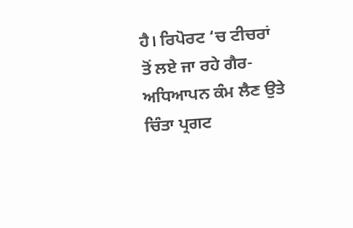ਹੈ। ਰਿਪੋਰਟ ‘ਚ ਟੀਚਰਾਂ ਤੋਂ ਲਏ ਜਾ ਰਹੇ ਗੈਰ-ਅਧਿਆਪਨ ਕੰਮ ਲੈਣ ਉਤੇ ਚਿੰਤਾ ਪ੍ਰਗਟ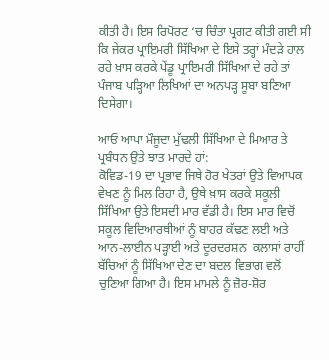ਕੀਤੀ ਹੈ। ਇਸ ਰਿਪੋਰਟ ‘ਚ ਚਿੰਤਾ ਪ੍ਰਗਟ ਕੀਤੀ ਗਈ ਸੀ ਕਿ ਜੇਕਰ ਪ੍ਰਾਇਮਰੀ ਸਿੱਖਿਆ ਦੇ ਇਸੇ ਤਰ੍ਹਾਂ ਮੰਦੜੇ ਹਾਲ ਰਹੇ ਖ਼ਾਸ ਕਰਕੇ ਪੇਂਡੂ ਪ੍ਰਾਇਮਰੀ ਸਿੱਖਿਆ ਦੇ ਰਹੇ ਤਾਂ ਪੰਜਾਬ ਪੜ੍ਹਿਆ ਲਿਖਿਆਂ ਦਾ ਅਨਪੜ੍ਹ ਸੂਬਾ ਬਣਿਆ ਦਿਸੇਗਾ।

ਆਓ ਆਪਾ ਮੌਜੂਦਾ ਮੁੱਢਲੀ ਸਿੱਖਿਆ ਦੇ ਮਿਆਰ ਤੇ ਪ੍ਰਬੰਧਨ ਉਤੇ ਝਾਤ ਮਾਰਦੇ ਹਾਂ:
ਕੋਵਿਡ-19 ਦਾ ਪ੍ਰਭਾਵ ਜਿਥੇ ਹੋਰ ਖੇਤਰਾਂ ਉਤੇ ਵਿਆਪਕ ਵੇਖਣ ਨੂੰ ਮਿਲ ਰਿਹਾ ਹੈ, ਉਥੇ ਖ਼ਾਸ ਕਰਕੇ ਸਕੂਲੀ ਸਿੱਖਿਆ ਉਤੇ ਇਸਦੀ ਮਾਰ ਵੱਡੀ ਹੈ। ਇਸ ਮਾਰ ਵਿਚੋਂ ਸਕੂਲ ਵਿਦਿਆਰਥੀਆਂ ਨੂੰ ਬਾਹਰ ਕੱਢਣ ਲਈ ਅਤੇ ਆਨ-ਲਾਈਨ ਪੜ੍ਹਾਈ ਅਤੇ ਦੂਰਦਰਸ਼ਨ  ਕਲਾਸਾਂ ਰਾਹੀਂ ਬੱਚਿਆਂ ਨੂੰ ਸਿੱਖਿਆ ਦੇਣ ਦਾ ਬਦਲ ਵਿਭਾਗ ਵਲੋਂ ਚੁਣਿਆ ਗਿਆ ਹੈ। ਇਸ ਮਾਮਲੇ ਨੂੰ ਜ਼ੋਰ-ਸ਼ੋਰ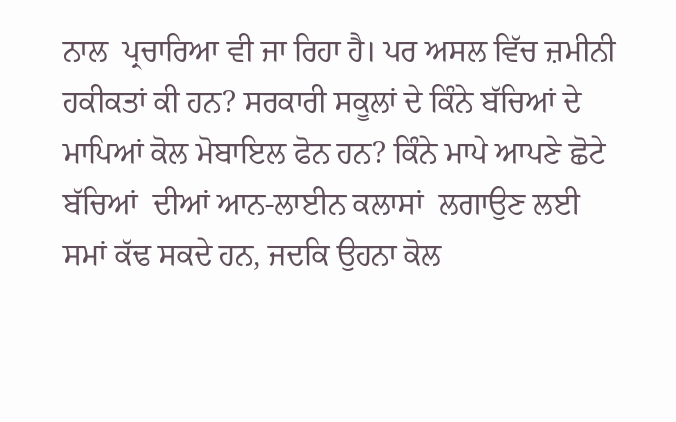ਨਾਲ  ਪ੍ਰਚਾਰਿਆ ਵੀ ਜਾ ਰਿਹਾ ਹੈ। ਪਰ ਅਸਲ ਵਿੱਚ ਜ਼ਮੀਨੀ ਹਕੀਕਤਾਂ ਕੀ ਹਨ? ਸਰਕਾਰੀ ਸਕੂਲਾਂ ਦੇ ਕਿੰਨੇ ਬੱਚਿਆਂ ਦੇ ਮਾਪਿਆਂ ਕੋਲ ਮੋਬਾਇਲ ਫੋਨ ਹਨ? ਕਿੰਨੇ ਮਾਪੇ ਆਪਣੇ ਛੋਟੇ ਬੱਚਿਆਂ  ਦੀਆਂ ਆਨ-ਲਾਈਨ ਕਲਾਸਾਂ  ਲਗਾਉਣ ਲਈ ਸਮਾਂ ਕੱਢ ਸਕਦੇ ਹਨ, ਜਦਕਿ ਉਹਨਾ ਕੋਲ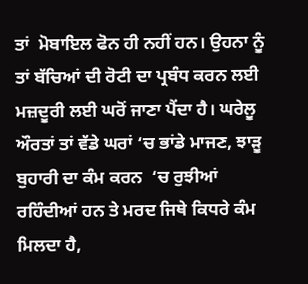ਤਾਂ  ਮੋਬਾਇਲ ਫੋਨ ਹੀ ਨਹੀਂ ਹਨ। ਉਹਨਾ ਨੂੰ ਤਾਂ ਬੱਚਿਆਂ ਦੀ ਰੋਟੀ ਦਾ ਪ੍ਰਬੰਧ ਕਰਨ ਲਈ ਮਜ਼ਦੂਰੀ ਲਈ ਘਰੋਂ ਜਾਣਾ ਪੈਂਦਾ ਹੈ। ਘਰੇਲੂ ਔਰਤਾਂ ਤਾਂ ਵੱਡੇ ਘਰਾਂ ‘ਚ ਭਾਂਡੇ ਮਾਜਣ, ਝਾੜੂ ਬੁਹਾਰੀ ਦਾ ਕੰਮ ਕਰਨ  ‘ਚ ਰੁਝੀਆਂ ਰਹਿੰਦੀਆਂ ਹਨ ਤੇ ਮਰਦ ਜਿਥੇ ਕਿਧਰੇ ਕੰਮ  ਮਿਲਦਾ ਹੈ,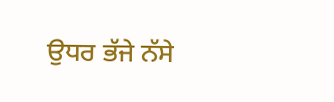ਉਧਰ ਭੱਜੇ ਨੱਸੇ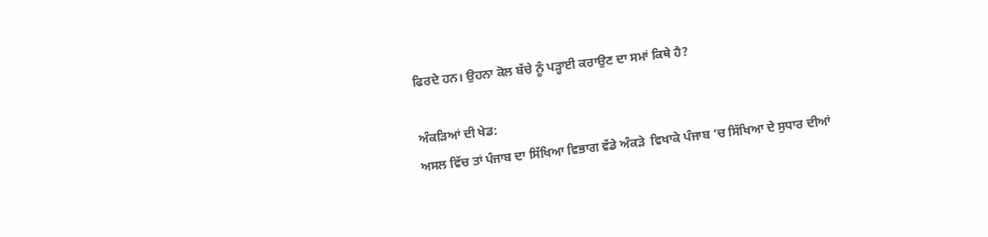ਫਿਰਦੇ ਹਨ। ਉਹਨਾ ਕੋਲ ਬੱਚੇ ਨੂੰ ਪੜ੍ਹਾਈ ਕਰਾਉਣ ਦਾ ਸਮਾਂ ਕਿਥੇ ਹੈ?

ਅੰਕੜਿਆਂ ਦੀ ਖੇਡ:
ਅਸਲ ਵਿੱਚ ਤਾਂ ਪੰਜਾਬ ਦਾ ਸਿੱਖਿਆ ਵਿਭਾਗ ਵੱਡੇ ਅੰਕੜੇ  ਵਿਖਾਕੇ ਪੰਜਾਬ ‘ਚ ਸਿੱਖਿਆ ਦੇ ਸੁਧਾਰ ਦੀਆਂ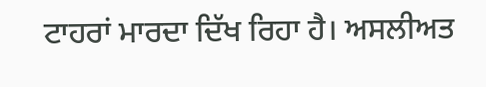ਟਾਹਰਾਂ ਮਾਰਦਾ ਦਿੱਖ ਰਿਹਾ ਹੈ। ਅਸਲੀਅਤ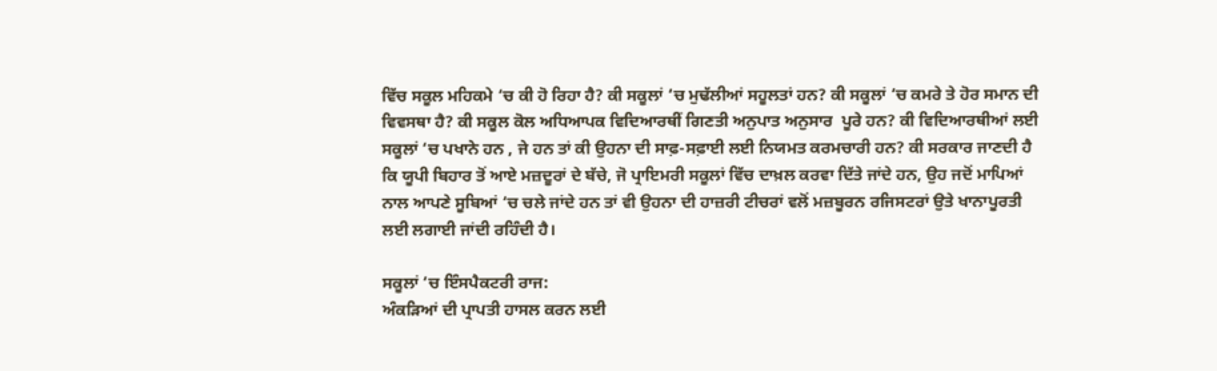ਵਿੱਚ ਸਕੂਲ ਮਹਿਕਮੇ ‘ਚ ਕੀ ਹੋ ਰਿਹਾ ਹੈ? ਕੀ ਸਕੂਲਾਂ ‘ਚ ਮੁਢੱਲੀਆਂ ਸਹੂਲਤਾਂ ਹਨ? ਕੀ ਸਕੂਲਾਂ ‘ਚ ਕਮਰੇ ਤੇ ਹੋਰ ਸਮਾਨ ਦੀ ਵਿਵਸਥਾ ਹੈ? ਕੀ ਸਕੂਲ ਕੋਲ ਅਧਿਆਪਕ ਵਿਦਿਆਰਥੀਂ ਗਿਣਤੀ ਅਨੁਪਾਤ ਅਨੁਸਾਰ  ਪੂਰੇ ਹਨ? ਕੀ ਵਿਦਿਆਰਥੀਆਂ ਲਈ ਸਕੂਲਾਂ ‘ਚ ਪਖਾਨੇ ਹਨ , ਜੇ ਹਨ ਤਾਂ ਕੀ ਉਹਨਾ ਦੀ ਸਾਫ਼-ਸਫ਼ਾਈ ਲਈ ਨਿਯਮਤ ਕਰਮਚਾਰੀ ਹਨ? ਕੀ ਸਰਕਾਰ ਜਾਣਦੀ ਹੈ ਕਿ ਯੂਪੀ ਬਿਹਾਰ ਤੋਂ ਆਏ ਮਜ਼ਦੂਰਾਂ ਦੇ ਬੱਚੇ, ਜੋ ਪ੍ਰਾਇਮਰੀ ਸਕੂਲਾਂ ਵਿੱਚ ਦਾਖ਼ਲ ਕਰਵਾ ਦਿੱਤੇ ਜਾਂਦੇ ਹਨ, ਉਹ ਜਦੋਂ ਮਾਪਿਆਂ ਨਾਲ ਆਪਣੇ ਸੂਬਿਆਂ ‘ਚ ਚਲੇ ਜਾਂਦੇ ਹਨ ਤਾਂ ਵੀ ਉਹਨਾ ਦੀ ਹਾਜ਼ਰੀ ਟੀਚਰਾਂ ਵਲੋਂ ਮਜ਼ਬੂਰਨ ਰਜਿਸਟਰਾਂ ਉਤੇ ਖਾਨਾਪੂਰਤੀ ਲਈ ਲਗਾਈ ਜਾਂਦੀ ਰਹਿੰਦੀ ਹੈ।

ਸਕੂਲਾਂ ‘ਚ ਇੰਸਪੈਕਟਰੀ ਰਾਜ:
ਅੰਕੜਿਆਂ ਦੀ ਪ੍ਰਾਪਤੀ ਹਾਸਲ ਕਰਨ ਲਈ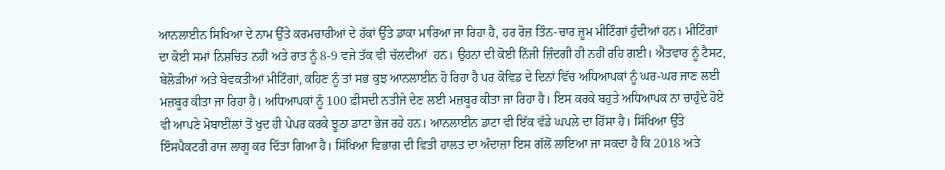ਆਨਲਾਈਨ ਸਿਖਿਆ ਦੇ ਨਾਮ ਉੱਤੇ ਕਰਮਚਾਰੀਆਂ ਦੇ ਹੱਕਾਂ ਉੱਤੇ ਡਾਕਾ ਮਾਰਿਆ ਜਾ ਰਿਹਾ ਹੈ, ਹਰ ਰੋਜ਼ ਤਿੰਨ-ਚਾਰ ਜ਼ੂਮ ਮੀਟਿੰਗਾਂ ਹੁੰਦੀਆਂ ਹਨ। ਮੀਟਿੰਗਾਂ ਦਾ ਕੋਈ ਸਮਾਂ ਨਿਸ਼ਚਿਤ ਨਹੀਂ ਅਤੇ ਰਾਤ ਨੂੰ 8-9 ਵਜੇ ਤੱਕ ਵੀ ਚੱਲਦੀਆਂ  ਹਨ। ਉਹਨਾ ਦੀ ਕੋਈ ਨਿੱਜੀ ਜ਼ਿੰਦਗੀ ਹੀ ਨਹੀਂ ਰਹਿ ਗਈ। ਐਤਵਾਰ ਨੂੰ ਟੈਸਟ, ਬੇਲੋੜੀਆਂ ਅਤੇ ਬੇਵਕਤੀਆਂ ਮੀਟਿੰਗਾਂ, ਕਹਿਣ ਨੂੰ ਤਾਂ ਸਭ ਕੁਝ ਆਨਲਾਈਨ ਹੋ ਰਿਹਾ ਹੈ ਪਰ ਕੋਵਿਡ ਦੇ ਦਿਨਾਂ ਵਿੱਚ ਅਧਿਆਪਕਾਂ ਨੂੰ ਘਰ-ਘਰ ਜਾਣ ਲਈ ਮਜ਼ਬੂਰ ਕੀਤਾ ਜਾ ਰਿਹਾ ਹੈ। ਅਧਿਆਪਕਾਂ ਨੂੰ 100 ਫ਼ੀਸਦੀ ਨਤੀਜੇ ਦੇਣ ਲਈ ਮਜ਼ਬੂਰ ਕੀਤਾ ਜਾ ਰਿਹਾ ਹੈ। ਇਸ ਕਰਕੇ ਬਹੁਤੇ ਅਧਿਆਪਕ ਨਾ ਚਾਹੁੰਦੇ ਹੋਏ ਵੀ ਆਪਣੇ ਮੋਬਾਈਲਾਂ ਤੋਂ ਖੁਦ ਹੀ ਪੇਪਰ ਕਰਕੇ ਝੂਠਾ ਡਾਟਾ ਭੇਜ ਰਹੇ ਹਨ। ਆਨਲਾਈਨ ਡਾਟਾ ਵੀ ਇੱਕ ਵੱਡੇ ਘਪਲੇ ਦਾ ਹਿੱਸਾ ਹੈ। ਸਿੱਖਿਆ ਉੱਤੇ ਇੰਸਪੈਕਟਰੀ ਰਾਜ ਲਾਗੂ ਕਰ ਦਿੱਤਾ ਗਿਆ ਹੈ। ਸਿੱਖਿਆ ਵਿਭਾਗ ਦੀ ਵਿਤੀ ਹਾਲਤ ਦਾ ਅੰਦਾਜ਼ਾ ਇਸ ਗੱਲੋਂ ਲਾਇਆ ਜਾ ਸਕਦਾ ਹੈ ਕਿ 2018 ਅਤੇ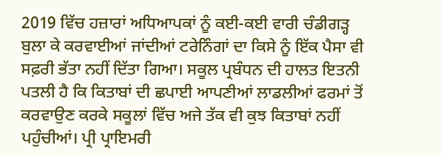2019 ਵਿੱਚ ਹਜ਼ਾਰਾਂ ਅਧਿਆਪਕਾਂ ਨੂੰ ਕਈ-ਕਈ ਵਾਰੀ ਚੰਡੀਗੜ੍ਹ ਬੁਲਾ ਕੇ ਕਰਵਾਈਆਂ ਜਾਂਦੀਆਂ ਟਰੇਨਿੰਗਾਂ ਦਾ ਕਿਸੇ ਨੂੰ ਇੱਕ ਪੈਸਾ ਵੀ ਸਫ਼ਰੀ ਭੱਤਾ ਨਹੀਂ ਦਿੱਤਾ ਗਿਆ। ਸਕੂਲ ਪ੍ਰਬੰਧਨ ਦੀ ਹਾਲਤ ਇਤਨੀ ਪਤਲੀ ਹੈ ਕਿ ਕਿਤਾਬਾਂ ਦੀ ਛਪਾਈ ਆਪਣੀਆਂ ਲਾਡਲੀਆਂ ਫਰਮਾਂ ਤੋਂ ਕਰਵਾਉਣ ਕਰਕੇ ਸਕੂਲਾਂ ਵਿੱਚ ਅਜੇ ਤੱਕ ਵੀ ਕੁਝ ਕਿਤਾਬਾਂ ਨਹੀਂ ਪਹੁੰਚੀਆਂ। ਪ੍ਰੀ ਪ੍ਰਾਇਮਰੀ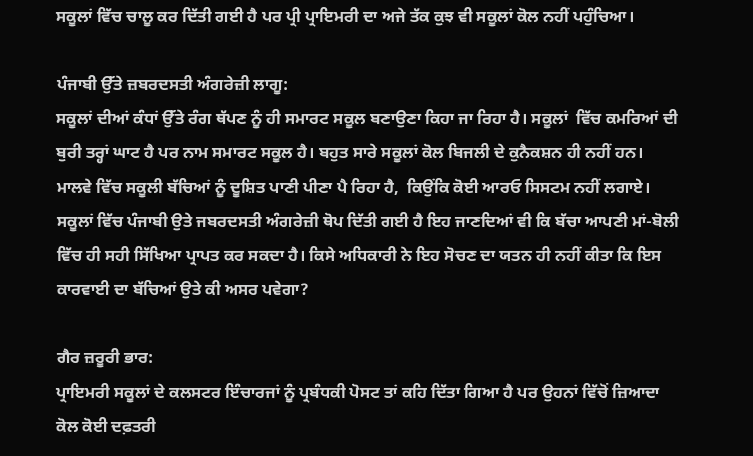ਸਕੂਲਾਂ ਵਿੱਚ ਚਾਲੂ ਕਰ ਦਿੱਤੀ ਗਈ ਹੈ ਪਰ ਪ੍ਰੀ ਪ੍ਰਾਇਮਰੀ ਦਾ ਅਜੇ ਤੱਕ ਕੁਝ ਵੀ ਸਕੂਲਾਂ ਕੋਲ ਨਹੀਂ ਪਹੁੰਚਿਆ।

ਪੰਜਾਬੀ ਉੱਤੇ ਜ਼ਬਰਦਸਤੀ ਅੰਗਰੇਜ਼ੀ ਲਾਗੂ:
ਸਕੂਲਾਂ ਦੀਆਂ ਕੰਧਾਂ ਉੱਤੇ ਰੰਗ ਥੱਪਣ ਨੂੰ ਹੀ ਸਮਾਰਟ ਸਕੂਲ ਬਣਾਉਣਾ ਕਿਹਾ ਜਾ ਰਿਹਾ ਹੈ। ਸਕੂਲਾਂ  ਵਿੱਚ ਕਮਰਿਆਂ ਦੀ ਬੁਰੀ ਤਰ੍ਹਾਂ ਘਾਟ ਹੈ ਪਰ ਨਾਮ ਸਮਾਰਟ ਸਕੂਲ ਹੈ। ਬਹੁਤ ਸਾਰੇ ਸਕੂਲਾਂ ਕੋਲ ਬਿਜਲੀ ਦੇ ਕੁਨੈਕਸ਼ਨ ਹੀ ਨਹੀਂ ਹਨ।  ਮਾਲਵੇ ਵਿੱਚ ਸਕੂਲੀ ਬੱਚਿਆਂ ਨੂੰ ਦੂਸ਼ਿਤ ਪਾਣੀ ਪੀਣਾ ਪੈ ਰਿਹਾ ਹੈ,  ਕਿਉਂਕਿ ਕੋਈ ਆਰਓ ਸਿਸਟਮ ਨਹੀਂ ਲਗਾਏ। ਸਕੂਲਾਂ ਵਿੱਚ ਪੰਜਾਬੀ ਉਤੇ ਜਬਰਦਸਤੀ ਅੰਗਰੇਜ਼ੀ ਥੋਪ ਦਿੱਤੀ ਗਈ ਹੈ ਇਹ ਜਾਣਦਿਆਂ ਵੀ ਕਿ ਬੱਚਾ ਆਪਣੀ ਮਾਂ-ਬੋਲੀ ਵਿੱਚ ਹੀ ਸਹੀ ਸਿੱਖਿਆ ਪ੍ਰਾਪਤ ਕਰ ਸਕਦਾ ਹੈ। ਕਿਸੇ ਅਧਿਕਾਰੀ ਨੇ ਇਹ ਸੋਚਣ ਦਾ ਯਤਨ ਹੀ ਨਹੀਂ ਕੀਤਾ ਕਿ ਇਸ ਕਾਰਵਾਈ ਦਾ ਬੱਚਿਆਂ ਉਤੇ ਕੀ ਅਸਰ ਪਵੇਗਾ?

ਗੈਰ ਜ਼ਰੂਰੀ ਭਾਰ:
ਪ੍ਰਾਇਮਰੀ ਸਕੂਲਾਂ ਦੇ ਕਲਸਟਰ ਇੰਚਾਰਜਾਂ ਨੂੰ ਪ੍ਰਬੰਧਕੀ ਪੋਸਟ ਤਾਂ ਕਹਿ ਦਿੱਤਾ ਗਿਆ ਹੈ ਪਰ ਉਹਨਾਂ ਵਿੱਚੋਂ ਜ਼ਿਆਦਾ ਕੋਲ ਕੋਈ ਦਫ਼ਤਰੀ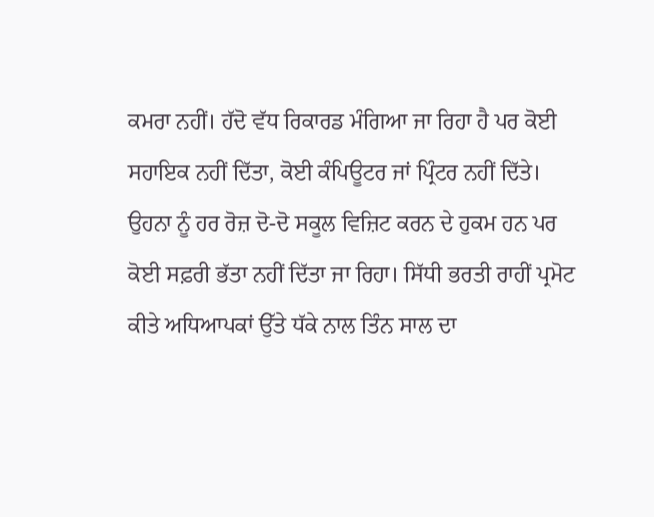ਕਮਰਾ ਨਹੀਂ। ਹੱਦੋ ਵੱਧ ਰਿਕਾਰਡ ਮੰਗਿਆ ਜਾ ਰਿਹਾ ਹੈ ਪਰ ਕੋਈ ਸਹਾਇਕ ਨਹੀਂ ਦਿੱਤਾ, ਕੋਈ ਕੰਪਿਊਟਰ ਜਾਂ ਪ੍ਰਿੰਟਰ ਨਹੀਂ ਦਿੱਤੇ। ਉਹਨਾ ਨੂੰ ਹਰ ਰੋਜ਼ ਦੋ-ਦੋ ਸਕੂਲ ਵਿਜ਼ਿਟ ਕਰਨ ਦੇ ਹੁਕਮ ਹਨ ਪਰ ਕੋਈ ਸਫ਼ਰੀ ਭੱਤਾ ਨਹੀਂ ਦਿੱਤਾ ਜਾ ਰਿਹਾ। ਸਿੱਧੀ ਭਰਤੀ ਰਾਹੀਂ ਪ੍ਰਮੋਟ ਕੀਤੇ ਅਧਿਆਪਕਾਂ ਉੱਤੇ ਧੱਕੇ ਨਾਲ ਤਿੰਨ ਸਾਲ ਦਾ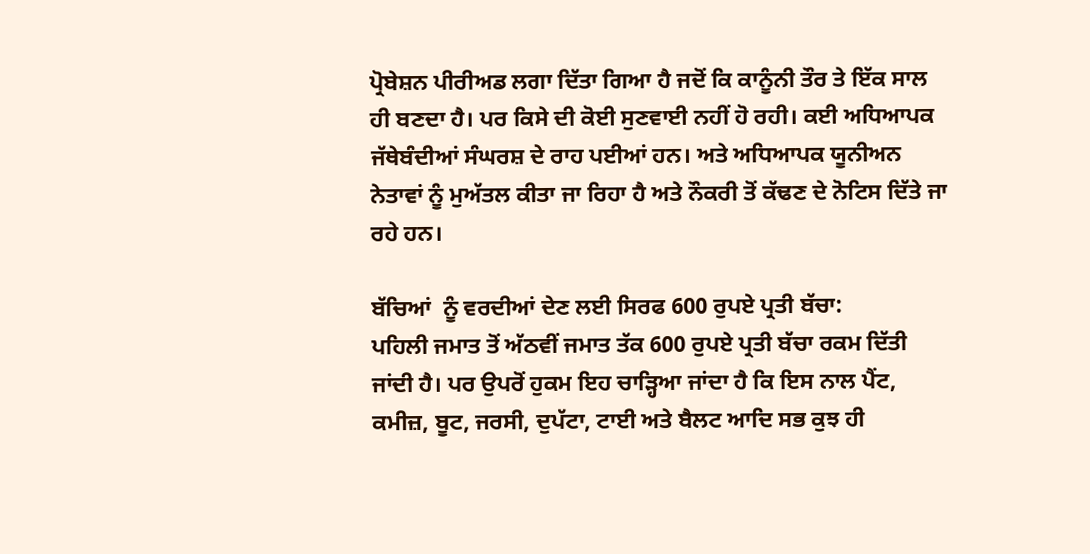ਪ੍ਰੋਬੇਸ਼ਨ ਪੀਰੀਅਡ ਲਗਾ ਦਿੱਤਾ ਗਿਆ ਹੈ ਜਦੋਂ ਕਿ ਕਾਨੂੰਨੀ ਤੌਰ ਤੇ ਇੱਕ ਸਾਲ ਹੀ ਬਣਦਾ ਹੈ। ਪਰ ਕਿਸੇ ਦੀ ਕੋਈ ਸੁਣਵਾਈ ਨਹੀਂ ਹੋ ਰਹੀ। ਕਈ ਅਧਿਆਪਕ ਜੱਥੇਬੰਦੀਆਂ ਸੰਘਰਸ਼ ਦੇ ਰਾਹ ਪਈਆਂ ਹਨ। ਅਤੇ ਅਧਿਆਪਕ ਯੂਨੀਅਨ ਨੇਤਾਵਾਂ ਨੂੰ ਮੁਅੱਤਲ ਕੀਤਾ ਜਾ ਰਿਹਾ ਹੈ ਅਤੇ ਨੌਕਰੀ ਤੋਂ ਕੱਢਣ ਦੇ ਨੋਟਿਸ ਦਿੱਤੇ ਜਾ ਰਹੇ ਹਨ।

ਬੱਚਿਆਂ  ਨੂੰ ਵਰਦੀਆਂ ਦੇਣ ਲਈ ਸਿਰਫ 600 ਰੁਪਏ ਪ੍ਰਤੀ ਬੱਚਾ:
ਪਹਿਲੀ ਜਮਾਤ ਤੋਂ ਅੱਠਵੀਂ ਜਮਾਤ ਤੱਕ 600 ਰੁਪਏ ਪ੍ਰਤੀ ਬੱਚਾ ਰਕਮ ਦਿੱਤੀ ਜਾਂਦੀ ਹੈ। ਪਰ ਉਪਰੋਂ ਹੁਕਮ ਇਹ ਚਾੜ੍ਹਿਆ ਜਾਂਦਾ ਹੈ ਕਿ ਇਸ ਨਾਲ ਪੈਂਟ, ਕਮੀਜ਼, ਬੂਟ, ਜਰਸੀ, ਦੁਪੱਟਾ, ਟਾਈ ਅਤੇ ਬੈਲਟ ਆਦਿ ਸਭ ਕੁਝ ਹੀ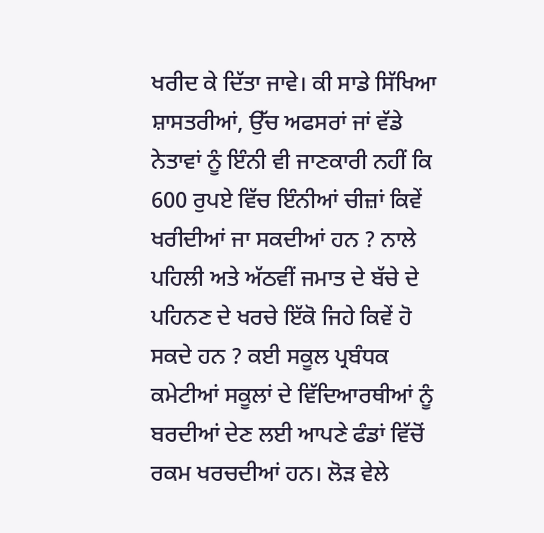ਖਰੀਦ ਕੇ ਦਿੱਤਾ ਜਾਵੇ। ਕੀ ਸਾਡੇ ਸਿੱਖਿਆ ਸ਼ਾਸਤਰੀਆਂ, ਉੱਚ ਅਫਸਰਾਂ ਜਾਂ ਵੱਡੇ ਨੇਤਾਵਾਂ ਨੂੰ ਇੰਨੀ ਵੀ ਜਾਣਕਾਰੀ ਨਹੀਂ ਕਿ 600 ਰੁਪਏ ਵਿੱਚ ਇੰਨੀਆਂ ਚੀਜ਼ਾਂ ਕਿਵੇਂ ਖਰੀਦੀਆਂ ਜਾ ਸਕਦੀਆਂ ਹਨ ? ਨਾਲੇ ਪਹਿਲੀ ਅਤੇ ਅੱਠਵੀਂ ਜਮਾਤ ਦੇ ਬੱਚੇ ਦੇ ਪਹਿਨਣ ਦੇ ਖਰਚੇ ਇੱਕੋ ਜਿਹੇ ਕਿਵੇਂ ਹੋ ਸਕਦੇ ਹਨ ? ਕਈ ਸਕੂਲ ਪ੍ਰਬੰਧਕ ਕਮੇਟੀਆਂ ਸਕੂਲਾਂ ਦੇ ਵਿੱਦਿਆਰਥੀਆਂ ਨੂੰ ਬਰਦੀਆਂ ਦੇਣ ਲਈ ਆਪਣੇ ਫੰਡਾਂ ਵਿੱਚੋਂ ਰਕਮ ਖਰਚਦੀਆਂ ਹਨ। ਲੋੜ ਵੇਲੇ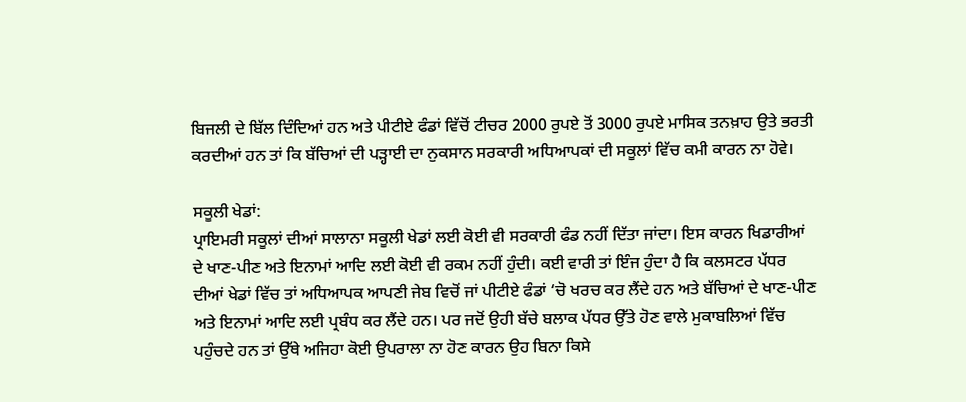ਬਿਜਲੀ ਦੇ ਬਿੱਲ ਦਿੰਦਿਆਂ ਹਨ ਅਤੇ ਪੀਟੀਏ ਫੰਡਾਂ ਵਿੱਚੋਂ ਟੀਚਰ 2000 ਰੁਪਏ ਤੋਂ 3000 ਰੁਪਏ ਮਾਸਿਕ ਤਨਖ਼ਾਹ ਉਤੇ ਭਰਤੀ ਕਰਦੀਆਂ ਹਨ ਤਾਂ ਕਿ ਬੱਚਿਆਂ ਦੀ ਪੜ੍ਹਾਈ ਦਾ ਨੁਕਸਾਨ ਸਰਕਾਰੀ ਅਧਿਆਪਕਾਂ ਦੀ ਸਕੂਲਾਂ ਵਿੱਚ ਕਮੀ ਕਾਰਨ ਨਾ ਹੋਵੇ।

ਸਕੂਲੀ ਖੇਡਾਂ:
ਪ੍ਰਾਇਮਰੀ ਸਕੂਲਾਂ ਦੀਆਂ ਸਾਲਾਨਾ ਸਕੂਲੀ ਖੇਡਾਂ ਲਈ ਕੋਈ ਵੀ ਸਰਕਾਰੀ ਫੰਡ ਨਹੀਂ ਦਿੱਤਾ ਜਾਂਦਾ। ਇਸ ਕਾਰਨ ਖਿਡਾਰੀਆਂ ਦੇ ਖਾਣ-ਪੀਣ ਅਤੇ ਇਨਾਮਾਂ ਆਦਿ ਲਈ ਕੋਈ ਵੀ ਰਕਮ ਨਹੀਂ ਹੁੰਦੀ। ਕਈ ਵਾਰੀ ਤਾਂ ਇੰਜ ਹੁੰਦਾ ਹੈ ਕਿ ਕਲਸਟਰ ਪੱਧਰ ਦੀਆਂ ਖੇਡਾਂ ਵਿੱਚ ਤਾਂ ਅਧਿਆਪਕ ਆਪਣੀ ਜੇਬ ਵਿਚੋਂ ਜਾਂ ਪੀਟੀਏ ਫੰਡਾਂ ‘ਚੋ ਖਰਚ ਕਰ ਲੈਂਦੇ ਹਨ ਅਤੇ ਬੱਚਿਆਂ ਦੇ ਖਾਣ-ਪੀਣ ਅਤੇ ਇਨਾਮਾਂ ਆਦਿ ਲਈ ਪ੍ਰਬੰਧ ਕਰ ਲੈਂਦੇ ਹਨ। ਪਰ ਜਦੋਂ ਉਹੀ ਬੱਚੇ ਬਲਾਕ ਪੱਧਰ ਉੱਤੇ ਹੋਣ ਵਾਲੇ ਮੁਕਾਬਲਿਆਂ ਵਿੱਚ ਪਹੁੰਚਦੇ ਹਨ ਤਾਂ ਉੱਥੇ ਅਜਿਹਾ ਕੋਈ ਉਪਰਾਲਾ ਨਾ ਹੋਣ ਕਾਰਨ ਉਹ ਬਿਨਾ ਕਿਸੇ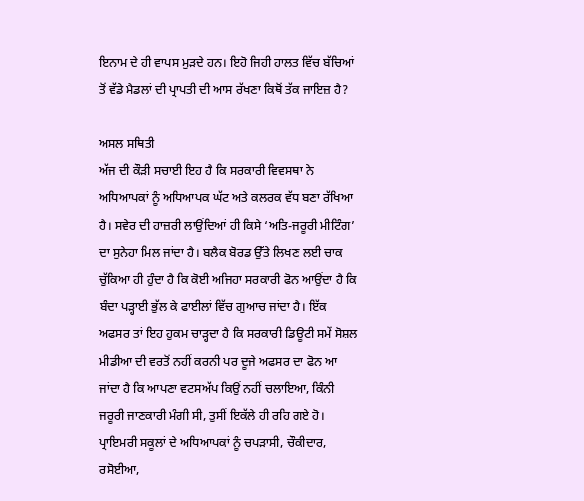ਇਨਾਮ ਦੇ ਹੀ ਵਾਪਸ ਮੁੜਦੇ ਹਨ। ਇਹੋ ਜਿਹੀ ਹਾਲਤ ਵਿੱਚ ਬੱਚਿਆਂ ਤੋਂ ਵੱਡੇ ਮੈਡਲਾਂ ਦੀ ਪ੍ਰਾਪਤੀ ਦੀ ਆਸ ਰੱਖਣਾ ਕਿਥੋਂ ਤੱਕ ਜਾਇਜ਼ ਹੈ?

ਅਸਲ ਸਥਿਤੀ
ਅੱਜ ਦੀ ਕੌੜੀ ਸਚਾਈ ਇਹ ਹੈ ਕਿ ਸਰਕਾਰੀ ਵਿਵਸਥਾ ਨੇ ਅਧਿਆਪਕਾਂ ਨੂੰ ਅਧਿਆਪਕ ਘੱਟ ਅਤੇ ਕਲਰਕ ਵੱਧ ਬਣਾ ਰੱਖਿਆ ਹੈ। ਸਵੇਰ ਦੀ ਹਾਜ਼ਰੀ ਲਾਉਂਦਿਆਂ ਹੀ ਕਿਸੇ ‘ਅਤਿ-ਜਰੂਰੀ ਮੀਟਿੰਗ’ ਦਾ ਸੁਨੇਹਾ ਮਿਲ ਜਾਂਦਾ ਹੈ। ਬਲੈਕ ਬੋਰਡ ਉੱਤੇ ਲਿਖਣ ਲਈ ਚਾਕ ਚੁੱਕਿਆ ਹੀ ਹੁੰਦਾ ਹੈ ਕਿ ਕੋਈ ਅਜਿਹਾ ਸਰਕਾਰੀ ਫੋਨ ਆਉਂਦਾ ਹੈ ਕਿ ਬੰਦਾ ਪੜ੍ਹਾਈ ਭੁੱਲ ਕੇ ਫਾਈਲਾਂ ਵਿੱਚ ਗੁਆਚ ਜਾਂਦਾ ਹੈ। ਇੱਕ ਅਫਸਰ ਤਾਂ ਇਹ ਹੁਕਮ ਚਾੜ੍ਹਦਾ ਹੈ ਕਿ ਸਰਕਾਰੀ ਡਿਊਟੀ ਸਮੇਂ ਸੋਸ਼ਲ ਮੀਡੀਆ ਦੀ ਵਰਤੋਂ ਨਹੀਂ ਕਰਨੀ ਪਰ ਦੂਜੇ ਅਫਸਰ ਦਾ ਫੋਨ ਆ ਜਾਂਦਾ ਹੈ ਕਿ ਆਪਣਾ ਵਟਸਅੱਪ ਕਿਉਂ ਨਹੀਂ ਚਲਾਇਆ, ਕਿੰਨੀ ਜਰੂਰੀ ਜਾਣਕਾਰੀ ਮੰਗੀ ਸੀ, ਤੁਸੀਂ ਇਕੱਲੇ ਹੀ ਰਹਿ ਗਏ ਹੋ। ਪ੍ਰਾਇਮਰੀ ਸਕੂਲਾਂ ਦੇ ਅਧਿਆਪਕਾਂ ਨੂੰ ਚਪੜਾਸੀ, ਚੌਕੀਦਾਰ, ਰਸੋਈਆ,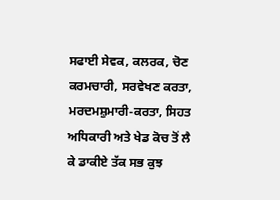ਸਫਾਈ ਸੇਵਕ, ਕਲਰਕ, ਚੋਣ ਕਰਮਚਾਰੀ, ਸਰਵੇਖਣ ਕਰਤਾ, ਮਰਦਮਸ਼ੁਮਾਰੀ-ਕਰਤਾ, ਸਿਹਤ ਅਧਿਕਾਰੀ ਅਤੇ ਖੇਡ ਕੋਚ ਤੋਂ ਲੈ ਕੇ ਡਾਕੀਏ ਤੱਕ ਸਭ ਕੁਝ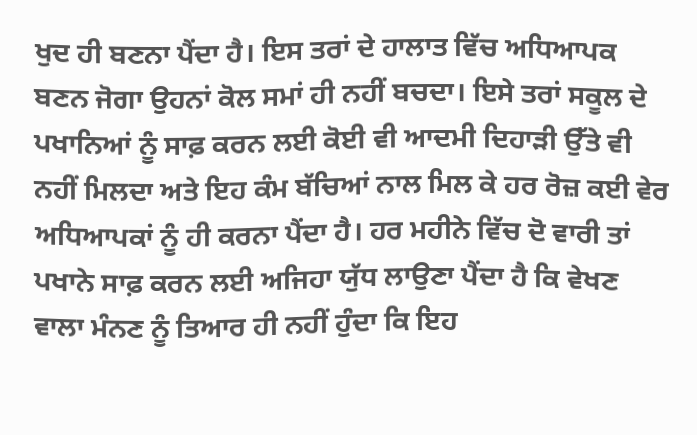ਖੁਦ ਹੀ ਬਣਨਾ ਪੈਂਦਾ ਹੈ। ਇਸ ਤਰਾਂ ਦੇ ਹਾਲਾਤ ਵਿੱਚ ਅਧਿਆਪਕ ਬਣਨ ਜੋਗਾ ਉਹਨਾਂ ਕੋਲ ਸਮਾਂ ਹੀ ਨਹੀਂ ਬਚਦਾ। ਇਸੇ ਤਰਾਂ ਸਕੂਲ ਦੇ ਪਖਾਨਿਆਂ ਨੂੰ ਸਾਫ਼ ਕਰਨ ਲਈ ਕੋਈ ਵੀ ਆਦਮੀ ਦਿਹਾੜੀ ਉੱਤੇ ਵੀ ਨਹੀਂ ਮਿਲਦਾ ਅਤੇ ਇਹ ਕੰਮ ਬੱਚਿਆਂ ਨਾਲ ਮਿਲ ਕੇ ਹਰ ਰੋਜ਼ ਕਈ ਵੇਰ ਅਧਿਆਪਕਾਂ ਨੂੰ ਹੀ ਕਰਨਾ ਪੈਂਦਾ ਹੈ। ਹਰ ਮਹੀਨੇ ਵਿੱਚ ਦੋ ਵਾਰੀ ਤਾਂ ਪਖਾਨੇ ਸਾਫ਼ ਕਰਨ ਲਈ ਅਜਿਹਾ ਯੁੱਧ ਲਾਉਣਾ ਪੈਂਦਾ ਹੈ ਕਿ ਵੇਖਣ ਵਾਲਾ ਮੰਨਣ ਨੂੰ ਤਿਆਰ ਹੀ ਨਹੀਂ ਹੁੰਦਾ ਕਿ ਇਹ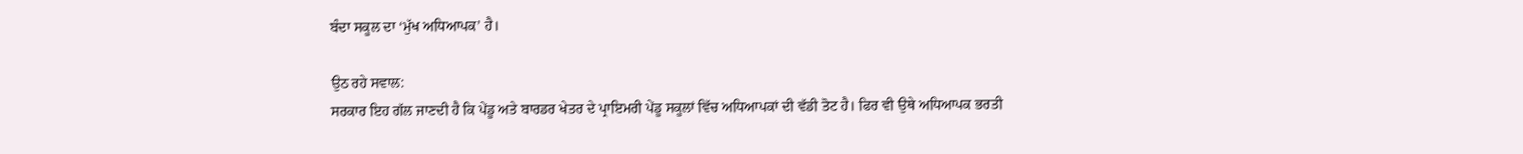ਬੰਦਾ ਸਕੂਲ ਦਾ ‘ਮੁੱਖ ਅਧਿਆਪਕ’ ਹੈ।

ਉਠ ਰਹੇ ਸਵਾਲ:
ਸਰਕਾਰ ਇਹ ਗੱਲ ਜਾਣਦੀ ਹੈ ਕਿ ਪੇਂਡੂ ਅਤੇ ਬਾਰਡਰ ਖੇਤਰ ਦੇ ਪ੍ਰਾਇਮਰੀ ਪੇਂਡੂ ਸਕੂਲਾਂ ਵਿੱਚ ਅਧਿਆਪਕਾਂ ਦੀ ਵੱਡੀ ਤੋਟ ਹੈ। ਫਿਰ ਵੀ ਉਥੇ ਅਧਿਆਪਕ ਭਰਤੀ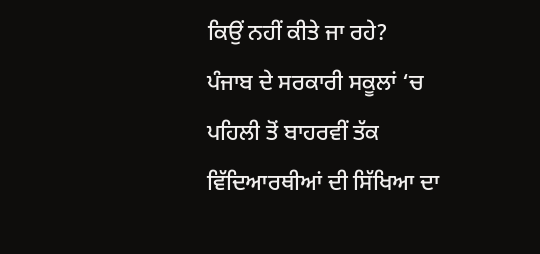ਕਿਉਂ ਨਹੀਂ ਕੀਤੇ ਜਾ ਰਹੇ?
ਪੰਜਾਬ ਦੇ ਸਰਕਾਰੀ ਸਕੂਲਾਂ ‘ਚ ਪਹਿਲੀ ਤੋਂ ਬਾਹਰਵੀਂ ਤੱਕ ਵਿੱਦਿਆਰਥੀਆਂ ਦੀ ਸਿੱਖਿਆ ਦਾ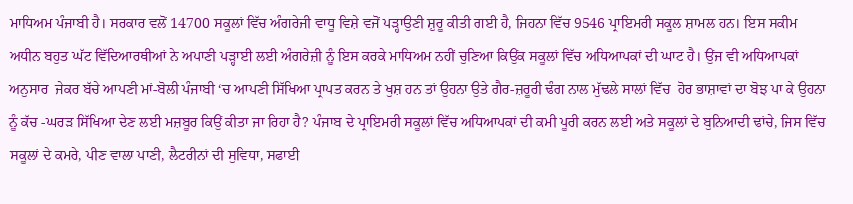ਮਾਧਿਅਮ ਪੰਜਾਬੀ ਹੈ। ਸਰਕਾਰ ਵਲੋਂ 14700 ਸਕੂਲਾਂ ਵਿੱਚ ਅੰਗਰੇਜੀ ਵਾਧੂ ਵਿਸ਼ੇ ਵਜੋਂ ਪੜ੍ਹਾਉਣੀ ਸ਼ੁਰੂ ਕੀਤੀ ਗਈ ਹੈ, ਜਿਹਨਾ ਵਿੱਚ 9546 ਪ੍ਰਾਇਮਰੀ ਸਕੂਲ ਸ਼ਾਮਲ ਹਨ। ਇਸ ਸਕੀਮ ਅਧੀਨ ਬਹੁਤ ਘੱਟ ਵਿੱਦਿਆਰਥੀਆਂ ਨੇ ਅਪਾਣੀ ਪੜ੍ਹਾਈ ਲਈ ਅੰਗਰੇਜ਼ੀ ਨੂੰ ਇਸ ਕਰਕੇ ਮਾਧਿਅਮ ਨਹੀਂ ਚੁਣਿਆ ਕਿਉਂਕ ਸਕੂਲਾਂ ਵਿੱਚ ਅਧਿਆਪਕਾਂ ਦੀ ਘਾਟ ਹੈ। ਉਂਜ ਵੀ ਅਧਿਆਪਕਾਂ ਅਨੁਸਾਰ  ਜੇਕਰ ਬੱਚੇ ਆਪਣੀ ਮਾਂ-ਬੋਲੀ ਪੰਜਾਬੀ ‘ਚ ਆਪਣੀ ਸਿੱਖਿਆ ਪ੍ਰਾਪਤ ਕਰਨ ਤੇ ਖੁਸ਼ ਹਨ ਤਾਂ ਉਹਨਾ ਉਤੇ ਗੈਰ-ਜ਼ਰੂਰੀ ਢੰਗ ਨਾਲ ਮੁੱਢਲੇ ਸਾਲਾਂ ਵਿੱਚ  ਹੋਰ ਭਾਸ਼ਾਵਾਂ ਦਾ ਬੋਝ ਪਾ ਕੇ ਉਹਨਾ ਨੂੰ ਕੱਚ -ਘਰੜ ਸਿੱਖਿਆ ਦੇਣ ਲਈ ਮਜ਼ਬੂਰ ਕਿਉਂ ਕੀਤਾ ਜਾ ਰਿਹਾ ਹੈ? ਪੰਜਾਬ ਦੇ ਪ੍ਰਾਇਮਰੀ ਸਕੂਲਾਂ ਵਿੱਚ ਅਧਿਆਪਕਾਂ ਦੀ ਕਮੀ ਪੂਰੀ ਕਰਨ ਲਈ ਅਤੇ ਸਕੂਲਾਂ ਦੇ ਬੁਨਿਆਦੀ ਢਾਂਚੇ, ਜਿਸ ਵਿੱਚ ਸਕੂਲਾਂ ਦੇ ਕਮਰੇ, ਪੀਣ ਵਾਲਾ ਪਾਣੀ, ਲੈਟਰੀਨਾਂ ਦੀ ਸੁਵਿਧਾ, ਸਫਾਈ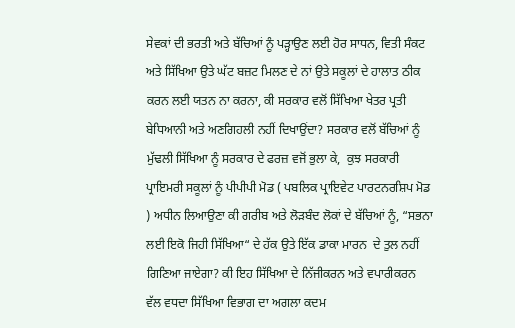ਸੇਵਕਾਂ ਦੀ ਭਰਤੀ ਅਤੇ ਬੱਚਿਆਂ ਨੂੰ ਪੜ੍ਹਾਉਣ ਲਈ ਹੋਰ ਸਾਧਨ, ਵਿਤੀ ਸੰਕਟ ਅਤੇ ਸਿੱਖਿਆ ਉਤੇ ਘੱਟ ਬਜ਼ਟ ਮਿਲਣ ਦੇ ਨਾਂ ਉਤੇ ਸਕੂਲਾਂ ਦੇ ਹਾਲਾਤ ਠੀਕ ਕਰਨ ਲਈ ਯਤਨ ਨਾ ਕਰਨਾ, ਕੀ ਸਰਕਾਰ ਵਲੋਂ ਸਿੱਖਿਆ ਖੇਤਰ ਪ੍ਰਤੀ ਬੇਧਿਆਨੀ ਅਤੇ ਅਣਗਿਹਲੀ ਨਹੀਂ ਦਿਖਾਉਂਦਾ? ਸਰਕਾਰ ਵਲੋਂ ਬੱਚਿਆਂ ਨੂੰ ਮੁੱਢਲੀ ਸਿੱਖਿਆ ਨੂੰ ਸਰਕਾਰ ਦੇ ਫਰਜ਼ ਵਜੋਂ ਭੁਲਾ ਕੇ,  ਕੁਝ ਸਰਕਾਰੀ ਪ੍ਰਾਇਮਰੀ ਸਕੂਲਾਂ ਨੂੰ ਪੀਪੀਪੀ ਮੋਡ ( ਪਬਲਿਕ ਪ੍ਰਾਇਵੇਟ ਪਾਰਟਨਰਸ਼ਿਪ ਮੋਡ ) ਅਧੀਨ ਲਿਆਉਣਾ ਕੀ ਗਰੀਬ ਅਤੇ ਲੋੜਬੰਦ ਲੋਕਾਂ ਦੇ ਬੱਚਿਆਂ ਨੂੰ, “ਸਭਨਾ ਲਈ ਇਕੋ ਜਿਹੀ ਸਿੱਖਿਆ“ ਦੇ ਹੱਕ ਉਤੇ ਇੱਕ ਡਾਕਾ ਮਾਰਨ  ਦੇ ਤੁਲ ਨਹੀਂ ਗਿਣਿਆ ਜਾਏਗਾ? ਕੀ ਇਹ ਸਿੱਖਿਆ ਦੇ ਨਿੱਜੀਕਰਨ ਅਤੇ ਵਪਾਰੀਕਰਨ ਵੱਲ ਵਧਦਾ ਸਿੱਖਿਆ ਵਿਭਾਗ ਦਾ ਅਗਲਾ ਕਦਮ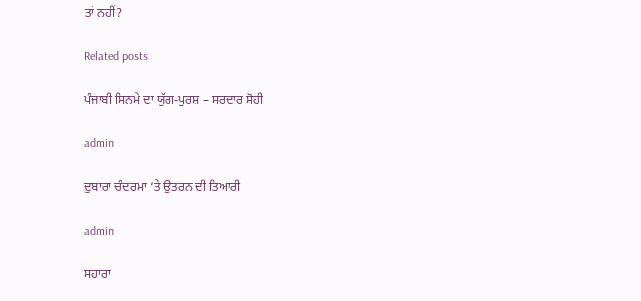ਤਾਂ ਨਹੀਂ?

Related posts

ਪੰਜਾਬੀ ਸਿਨਮੇ ਦਾ ਯੁੱਗ-ਪੁਰਸ਼ – ਸਰਦਾਰ ਸੋਹੀ

admin

ਦੁਬਾਰਾ ਚੰਦਰਮਾ ‘ਤੇ ਉਤਰਨ ਦੀ ਤਿਆਰੀ

admin

ਸਹਾਰਾ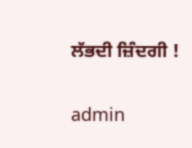ਲੱਭਦੀ ਜ਼ਿੰਦਗੀ !

admin